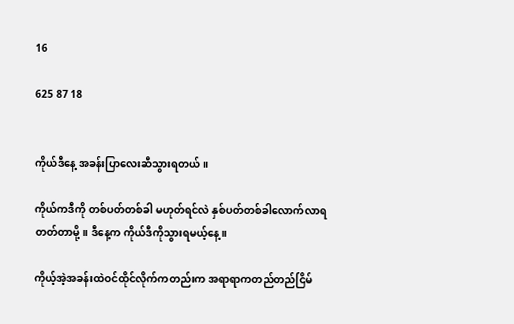16

625 87 18


ကိုယ်ဒီနေ့ အခန်းပြာလေးဆီသွားရတယ်။

ကိုယ်ကဒီကို တစ်ပတ်တစ်ခါ မဟုတ်ရင်လဲ နှစ်ပတ်တစ်ခါလောက်လာရတတ်တာမို့။ ဒီနေ့က ကိုယ်ဒီကိုသွားရမယ့်နေ့။

ကိုယ့်အဲ့အခန်းထဲဝင်ထိုင်လိုက်ကတည်းက အရာရာကတည်တည်ငြိမ်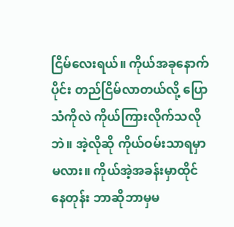ငြိမ်လေးရယ်။ ကိုယ်အခုနောက်ပိုင်း တည်ငြိမ်လာတယ်လို့ ပြောသံကိုလဲ ကိုယ်ကြားလိုက်သလိုဘဲ။ အဲ့လိုဆို ကိုယ်ဝမ်းသာရမှာမလား။ ကိုယ်အဲ့အခန်းမှာထိုင်နေတုန်း ဘာဆိုဘာမှမ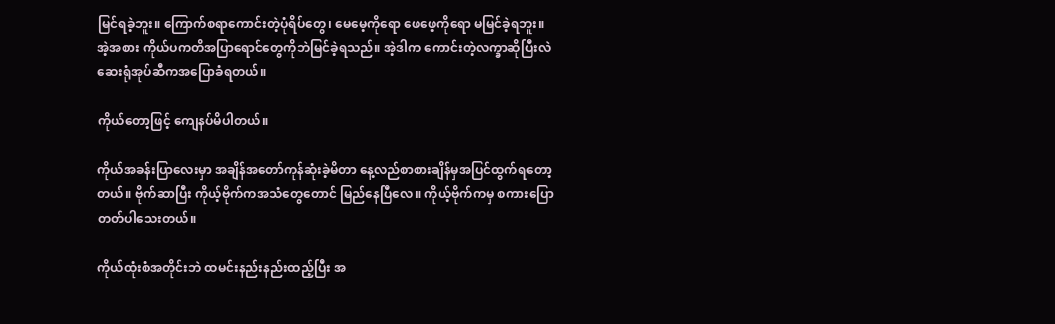မြင်ရခဲ့ဘူး။ ကြောက်စရာကောင်းတဲ့ပုံရိပ်တွေ၊ မေမေ့ကိုရော ဖေဖေ့ကိုရော မမြင်ခဲ့ရဘူး။ အဲ့အစား ကိုယ်ပကတိအပြာရောင်တွေကိုဘဲမြင်ခဲ့ရသည်။ အဲ့ဒါက ကောင်းတဲ့လက္ခာဆိုပြီးလဲ ဆေးရုံအုပ်ဆီကအပြောခံရတယ်။

ကိုယ်တော့ဖြင့် ကျေနပ်မိပါတယ်။

ကိုယ်အခန်းပြာလေးမှာ အချိန်အတော်ကုန်ဆုံးခဲ့မိတာ နေ့လည်စာစားချိန်မှအပြင်ထွက်ရတော့တယ်။ ဗိုက်ဆာပြီး ကိုယ့်ဗိုက်ကအသံတွေတောင် မြည်နေပြီလေ။ ကိုယ့်ဗိုက်ကမှ စကားပြောတတ်ပါသေးတယ်။

ကိုယ်ထုံးစံအတိုင်းဘဲ ထမင်းနည်းနည်းထည့်ပြီး အ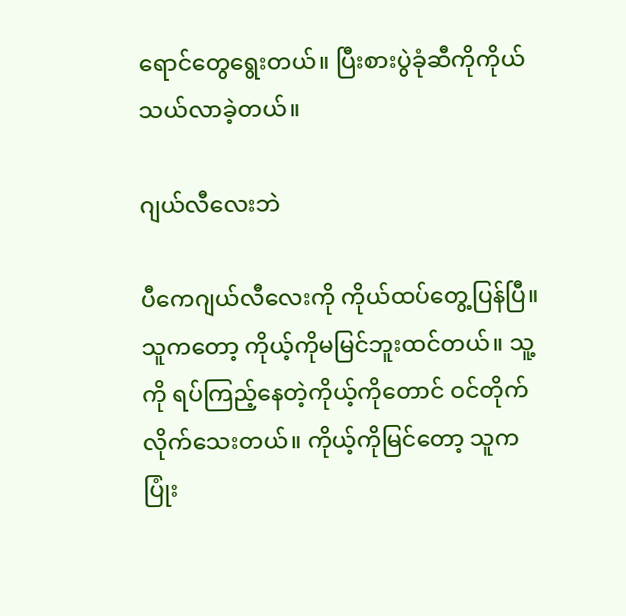ရောင်တွေရွေးတယ်။ ပြီးစားပွဲခုံဆီကိုကိုယ်သယ်လာခဲ့တယ်။

ဂျယ်လီလေးဘဲ

ပီကေဂျယ်လီလေးကို ကိုယ်ထပ်တွေ့ပြန်ပြီ။ သူကတော့ ကိုယ့်ကိုမမြင်ဘူးထင်တယ်။ သူ့ကို ရပ်ကြည့်နေတဲ့ကိုယ့်ကိုတောင် ဝင်တိုက်လိုက်သေးတယ်။ ကိုယ့်ကိုမြင်တော့ သူကပြုံး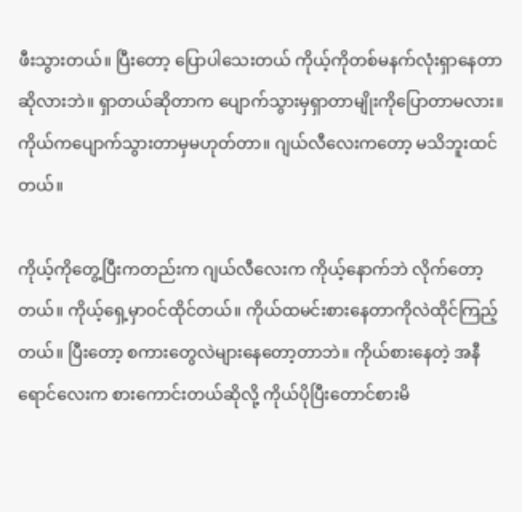ဖီးသွားတယ်။ ပြီးတော့ ပြောပါသေးတယ် ကိုယ့်ကိုတစ်မနက်လုံးရှာနေတာဆိုလားဘဲ။ ရှာတယ်ဆိုတာက ပျောက်သွားမှရှာတာမျိုးကိုပြောတာမလား။ ကိုယ်ကပျောက်သွားတာမှမဟုတ်တာ။ ဂျယ်လီလေးကတော့ မသိဘူးထင်တယ်။

ကိုယ့်ကိုတွေ့ပြီးကတည်းက ဂျယ်လီလေးက ကိုယ့်နောက်ဘဲ လိုက်တော့တယ်။ ကိုယ့်ရှေ့မှာဝင်ထိုင်တယ်။ ကိုယ်ထမင်းစားနေတာကိုလဲထိုင်ကြည့်တယ်။ ပြီးတော့ စကားတွေလဲများနေတော့တာဘဲ။ ကိုယ်စားနေတဲ့ အနီရောင်လေးက စားကောင်းတယ်ဆိုလို့ ကိုယ်ပိုပြီးတောင်စားမိ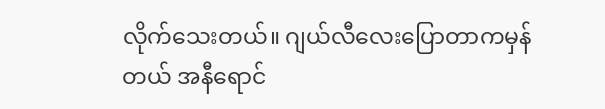လိုက်သေးတယ်။ ဂျယ်လီလေးပြောတာကမှန်တယ် အနီရောင်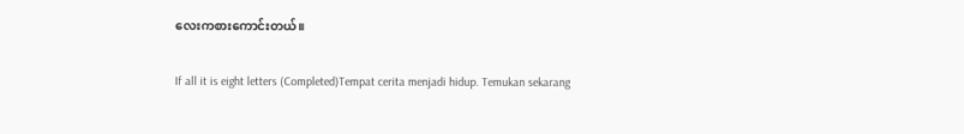လေးကစားကောင်းတယ်။

If all it is eight letters (Completed)Tempat cerita menjadi hidup. Temukan sekarang